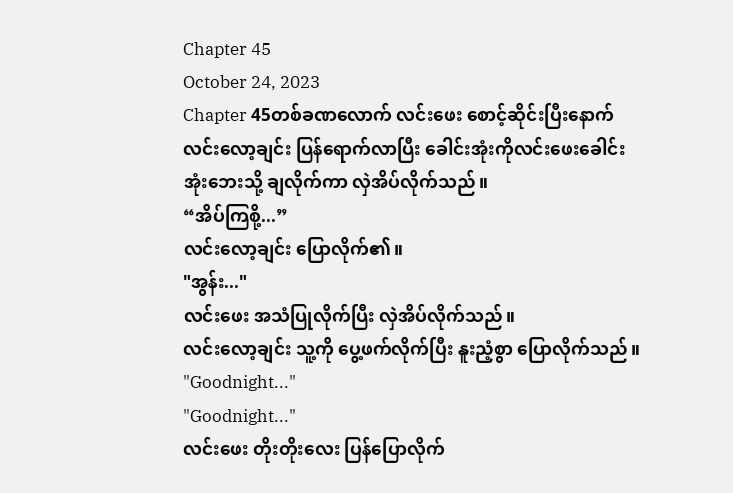Chapter 45
October 24, 2023
Chapter 45တစ်ခဏလောက် လင်းဖေး စောင့်ဆိုင်းပြီးနောက် လင်းလော့ချင်း ပြန်ရောက်လာပြီး ခေါင်းအုံးကိုလင်းဖေးခေါင်းအုံးဘေးသို့ ချလိုက်ကာ လှဲအိပ်လိုက်သည်။
“အိပ်ကြစို့...”
လင်းလော့ချင်း ပြောလိုက်၏။
"အွန်း..."
လင်းဖေး အသံပြုလိုက်ပြီး လှဲအိပ်လိုက်သည်။
လင်းလော့ချင်း သူ့ကို ပွေ့ဖက်လိုက်ပြီး နူးညံ့စွာ ပြောလိုက်သည်။
"Goodnight..."
"Goodnight..."
လင်းဖေး တိုးတိုးလေး ပြန်ပြောလိုက်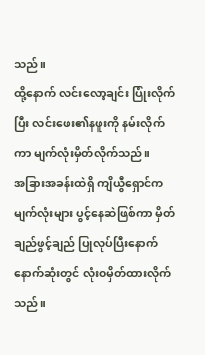သည်။
ထို့နောက် လင်းလော့ချင်း ပြုံးလိုက်ပြီး လင်းဖေး၏နဖူးကို နမ်းလိုက်ကာ မျက်လုံးမှိတ်လိုက်သည်။
အခြားအခန်းထဲရှိ ကျိယွီရှောင်က မျက်လုံးများ ပွင့်နေဆဲဖြစ်ကာ မှိတ်ချည်ဖွင့်ချည် ပြုလုပ်ပြီးနောက် နောက်ဆုံးတွင် လုံး၀မှိတ်ထားလိုက်သည်။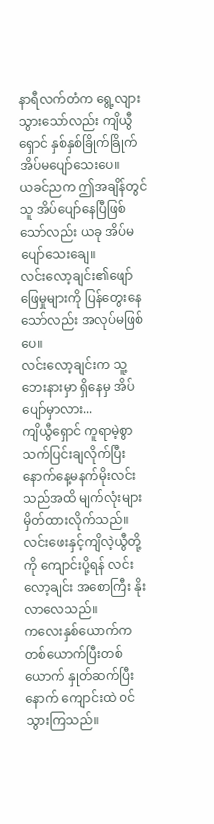နာရီလက်တံက ရွေ့လျားသွားသော်လည်း ကျိယွီရှောင် နှစ်နှစ်ခြိုက်ခြိုက် အိပ်မပျော်သေးပေ။
ယခင်ညက ဤအချိန်တွင် သူ အိပ်ပျော်နေပြီဖြစ်သော်လည်း ယခု အိပ်မပျော်သေးချေ။
လင်းလော့ချင်း၏ဖျော်ဖြေမှုများကို ပြန်တွေးနေသော်လည်း အလုပ်မဖြစ်ပေ။
လင်းလော့ချင်းက သူ့ဘေးနားမှာ ရှိနေမှ အိပ်ပျော်မှာလား...
ကျိယွီရှောင် ကူရာမဲ့စွာ သက်ပြင်းချလိုက်ပြီး နောက်နေ့မနက်မိုးလင်းသည်အထိ မျက်လုံးများ မှိတ်ထားလိုက်သည်။
လင်းဖေးနှင့်ကျိလဲ့ယွီတို့ကို ကျောင်းပို့ရန် လင်းလော့ချင်း အစောကြီး နိုးလာလေသည်။
ကလေးနှစ်ယောက်က တစ်ယောက်ပြီးတစ်ယောက် နှုတ်ဆက်ပြီးနောက် ကျောင်းထဲ ၀င်သွားကြသည်။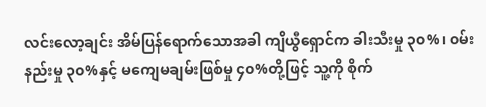လင်းလော့ချင်း အိမ်ပြန်ရောက်သောအခါ ကျိယွီရှောင်က ခါးသီးမှု ၃၀%၊ ၀မ်းနည်းမှု ၃၀%နှင့် မကျေမချမ်းဖြစ်မှု ၄၀%တို့ဖြင့် သူ့ကို စိုက်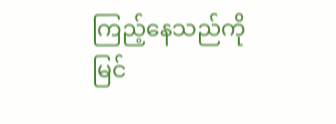ကြည့်နေသည်ကို မြင်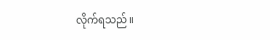လိုက်ရသည်။